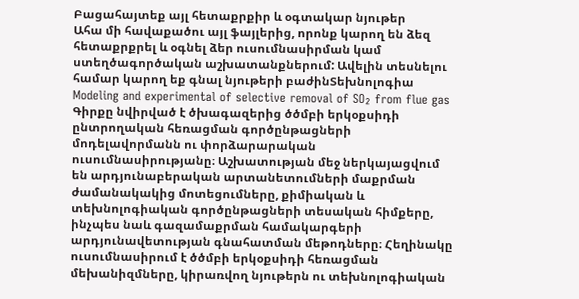Բացահայտեք այլ հետաքրքիր և օգտակար նյութեր
Ահա մի հավաքածու այլ ֆայլերից, որոնք կարող են ձեզ հետաքրքրել և օգնել ձեր ուսումնասիրման կամ ստեղծագործական աշխատանքներում: Ավելին տեսնելու համար կարող եք գնալ նյութերի բաժինՏեխնոլոգիա
Modeling and experimental of selective removal of SO₂ from flue gas
Գիրքը նվիրված է ծխագազերից ծծմբի երկօքսիդի ընտրողական հեռացման գործընթացների մոդելավորմանն ու փորձարարական ուսումնասիրությանը։ Աշխատության մեջ ներկայացվում են արդյունաբերական արտանետումների մաքրման ժամանակակից մոտեցումները, քիմիական և տեխնոլոգիական գործընթացների տեսական հիմքերը, ինչպես նաև գազամաքրման համակարգերի արդյունավետության գնահատման մեթոդները։ Հեղինակը ուսումնասիրում է ծծմբի երկօքսիդի հեռացման մեխանիզմները, կիրառվող նյութերն ու տեխնոլոգիական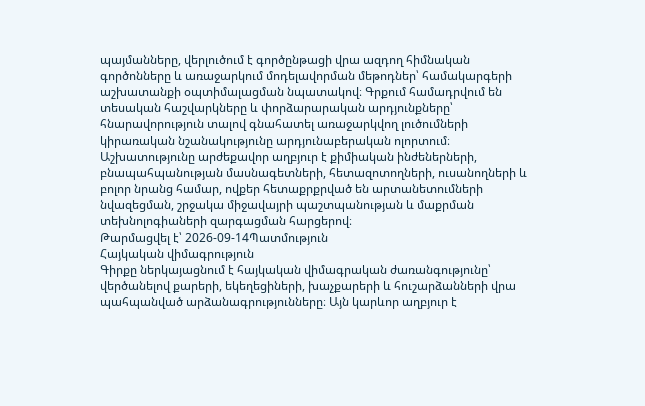պայմանները, վերլուծում է գործընթացի վրա ազդող հիմնական գործոնները և առաջարկում մոդելավորման մեթոդներ՝ համակարգերի աշխատանքի օպտիմալացման նպատակով։ Գրքում համադրվում են տեսական հաշվարկները և փորձարարական արդյունքները՝ հնարավորություն տալով գնահատել առաջարկվող լուծումների կիրառական նշանակությունը արդյունաբերական ոլորտում։ Աշխատությունը արժեքավոր աղբյուր է քիմիական ինժեներների, բնապահպանության մասնագետների, հետազոտողների, ուսանողների և բոլոր նրանց համար, ովքեր հետաքրքրված են արտանետումների նվազեցման, շրջակա միջավայրի պաշտպանության և մաքրման տեխնոլոգիաների զարգացման հարցերով։
Թարմացվել է՝ 2026-09-14Պատմություն
Հայկական վիմագրություն
Գիրքը ներկայացնում է հայկական վիմագրական ժառանգությունը՝ վերծանելով քարերի, եկեղեցիների, խաչքարերի և հուշարձանների վրա պահպանված արձանագրությունները։ Այն կարևոր աղբյուր է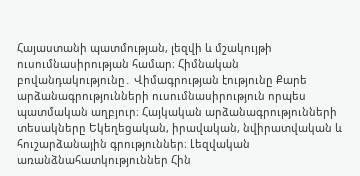Հայաստանի պատմության, լեզվի և մշակույթի ուսումնասիրության համար։ Հիմնական բովանդակությունը․ Վիմագրության էությունը Քարե արձանագրությունների ուսումնասիրություն որպես պատմական աղբյուր։ Հայկական արձանագրությունների տեսակները Եկեղեցական, իրավական, նվիրատվական և հուշարձանային գրություններ։ Լեզվական առանձնահատկություններ Հին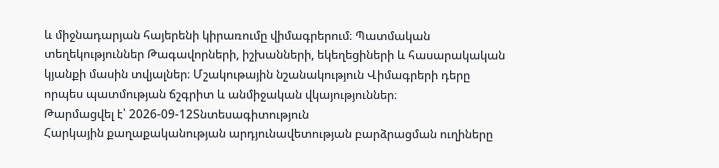և միջնադարյան հայերենի կիրառումը վիմագրերում։ Պատմական տեղեկություններ Թագավորների, իշխանների, եկեղեցիների և հասարակական կյանքի մասին տվյալներ։ Մշակութային նշանակություն Վիմագրերի դերը որպես պատմության ճշգրիտ և անմիջական վկայություններ։
Թարմացվել է՝ 2026-09-12Տնտեսագիտություն
Հարկային քաղաքականության արդյունավետության բարձրացման ուղիները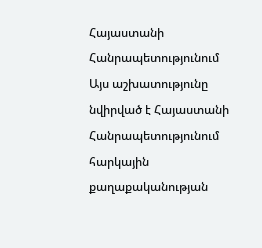Հայաստանի Հանրապետությունում
Այս աշխատությունը նվիրված է Հայաստանի Հանրապետությունում հարկային քաղաքականության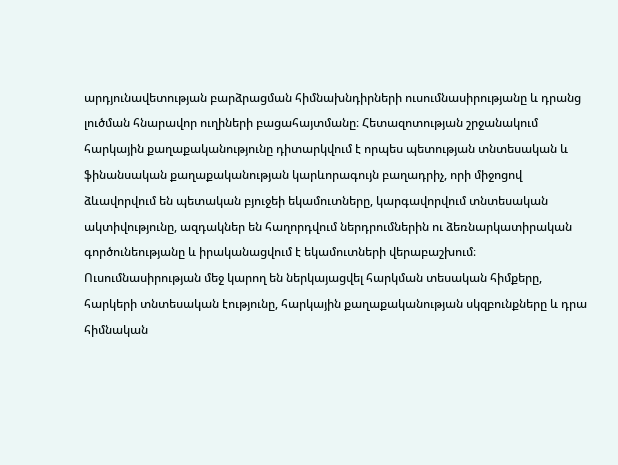արդյունավետության բարձրացման հիմնախնդիրների ուսումնասիրությանը և դրանց լուծման հնարավոր ուղիների բացահայտմանը։ Հետազոտության շրջանակում հարկային քաղաքականությունը դիտարկվում է որպես պետության տնտեսական և ֆինանսական քաղաքականության կարևորագույն բաղադրիչ, որի միջոցով ձևավորվում են պետական բյուջեի եկամուտները, կարգավորվում տնտեսական ակտիվությունը, ազդակներ են հաղորդվում ներդրումներին ու ձեռնարկատիրական գործունեությանը և իրականացվում է եկամուտների վերաբաշխում։ Ուսումնասիրության մեջ կարող են ներկայացվել հարկման տեսական հիմքերը, հարկերի տնտեսական էությունը, հարկային քաղաքականության սկզբունքները և դրա հիմնական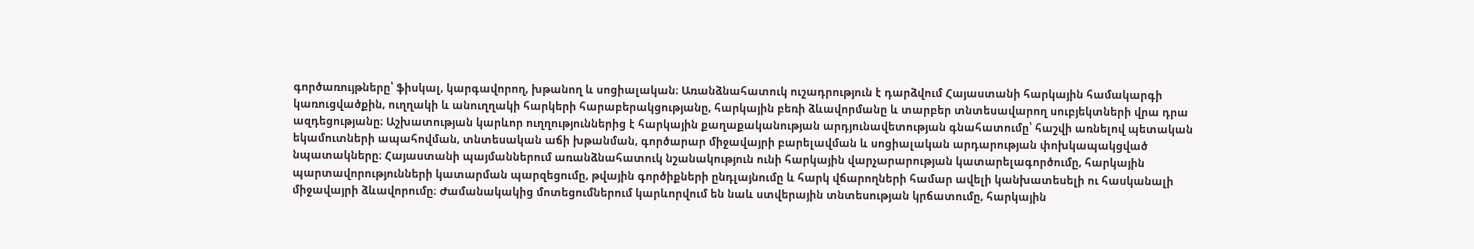գործառույթները՝ ֆիսկալ, կարգավորող, խթանող և սոցիալական։ Առանձնահատուկ ուշադրություն է դարձվում Հայաստանի հարկային համակարգի կառուցվածքին, ուղղակի և անուղղակի հարկերի հարաբերակցությանը, հարկային բեռի ձևավորմանը և տարբեր տնտեսավարող սուբյեկտների վրա դրա ազդեցությանը։ Աշխատության կարևոր ուղղություններից է հարկային քաղաքականության արդյունավետության գնահատումը՝ հաշվի առնելով պետական եկամուտների ապահովման, տնտեսական աճի խթանման, գործարար միջավայրի բարելավման և սոցիալական արդարության փոխկապակցված նպատակները։ Հայաստանի պայմաններում առանձնահատուկ նշանակություն ունի հարկային վարչարարության կատարելագործումը, հարկային պարտավորությունների կատարման պարզեցումը, թվային գործիքների ընդլայնումը և հարկ վճարողների համար ավելի կանխատեսելի ու հասկանալի միջավայրի ձևավորումը։ Ժամանակակից մոտեցումներում կարևորվում են նաև ստվերային տնտեսության կրճատումը, հարկային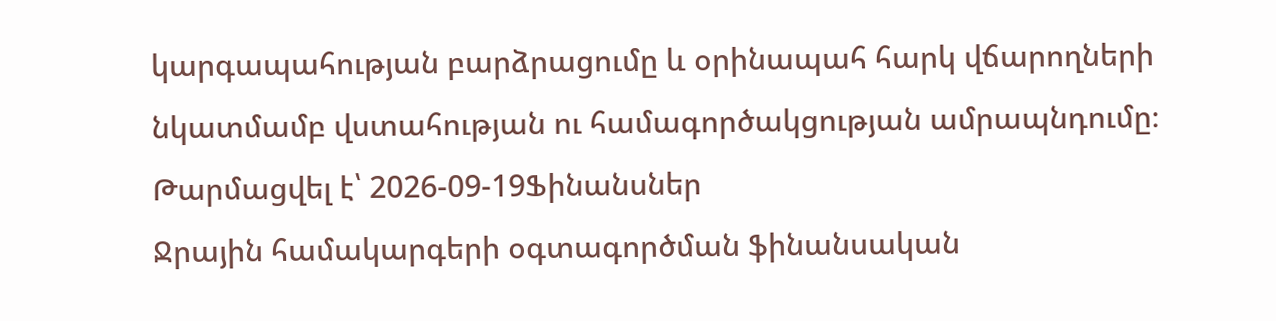կարգապահության բարձրացումը և օրինապահ հարկ վճարողների նկատմամբ վստահության ու համագործակցության ամրապնդումը։
Թարմացվել է՝ 2026-09-19Ֆինանսներ
Ջրային համակարգերի օգտագործման ֆինանսական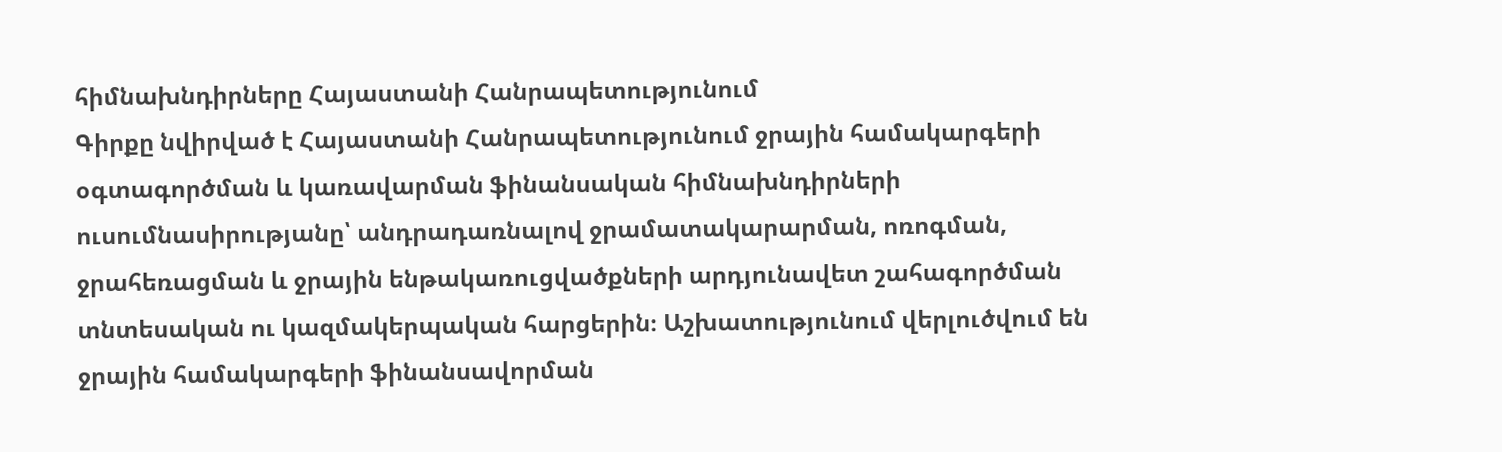հիմնախնդիրները Հայաստանի Հանրապետությունում
Գիրքը նվիրված է Հայաստանի Հանրապետությունում ջրային համակարգերի օգտագործման և կառավարման ֆինանսական հիմնախնդիրների ուսումնասիրությանը՝ անդրադառնալով ջրամատակարարման, ոռոգման, ջրահեռացման և ջրային ենթակառուցվածքների արդյունավետ շահագործման տնտեսական ու կազմակերպական հարցերին։ Աշխատությունում վերլուծվում են ջրային համակարգերի ֆինանսավորման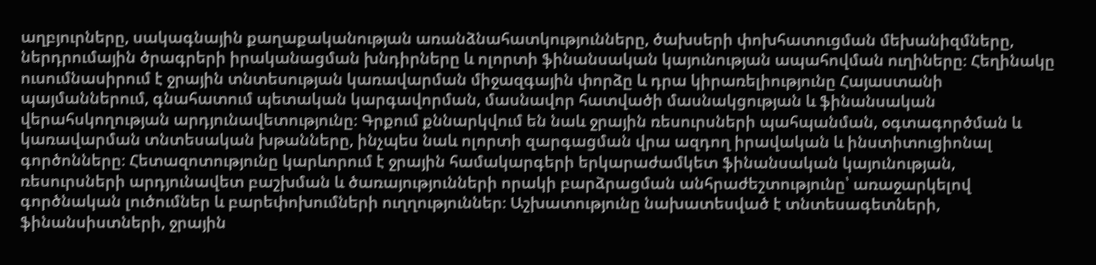աղբյուրները, սակագնային քաղաքականության առանձնահատկությունները, ծախսերի փոխհատուցման մեխանիզմները, ներդրումային ծրագրերի իրականացման խնդիրները և ոլորտի ֆինանսական կայունության ապահովման ուղիները։ Հեղինակը ուսումնասիրում է ջրային տնտեսության կառավարման միջազգային փորձը և դրա կիրառելիությունը Հայաստանի պայմաններում, գնահատում պետական կարգավորման, մասնավոր հատվածի մասնակցության և ֆինանսական վերահսկողության արդյունավետությունը։ Գրքում քննարկվում են նաև ջրային ռեսուրսների պահպանման, օգտագործման և կառավարման տնտեսական խթանները, ինչպես նաև ոլորտի զարգացման վրա ազդող իրավական և ինստիտուցիոնալ գործոնները։ Հետազոտությունը կարևորում է ջրային համակարգերի երկարաժամկետ ֆինանսական կայունության, ռեսուրսների արդյունավետ բաշխման և ծառայությունների որակի բարձրացման անհրաժեշտությունը՝ առաջարկելով գործնական լուծումներ և բարեփոխումների ուղղություններ։ Աշխատությունը նախատեսված է տնտեսագետների, ֆինանսիստների, ջրային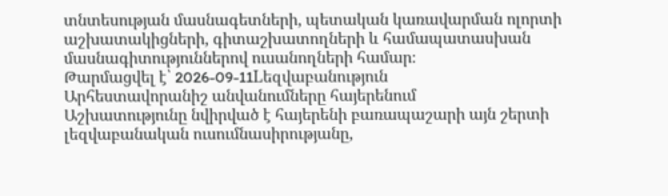տնտեսության մասնագետների, պետական կառավարման ոլորտի աշխատակիցների, գիտաշխատողների և համապատասխան մասնագիտություններով ուսանողների համար։
Թարմացվել է՝ 2026-09-11Lեզվաբանություն
Արհեստավորանիշ անվանումները հայերենում
Աշխատությունը նվիրված է հայերենի բառապաշարի այն շերտի լեզվաբանական ուսումնասիրությանը,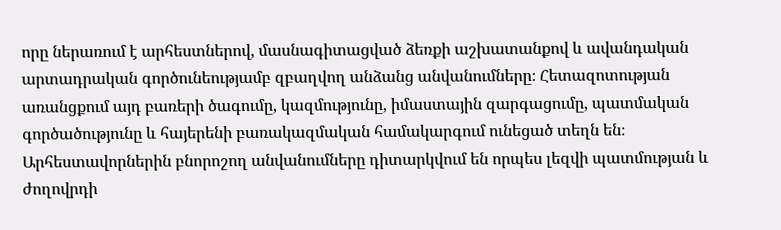որը ներառում է արհեստներով, մասնագիտացված ձեռքի աշխատանքով և ավանդական արտադրական գործունեությամբ զբաղվող անձանց անվանումները։ Հետազոտության առանցքում այդ բառերի ծագումը, կազմությունը, իմաստային զարգացումը, պատմական գործածությունը և հայերենի բառակազմական համակարգում ունեցած տեղն են։ Արհեստավորներին բնորոշող անվանումները դիտարկվում են որպես լեզվի պատմության և ժողովրդի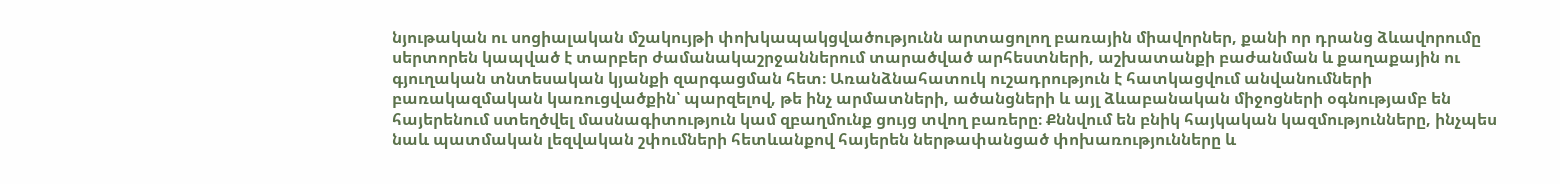նյութական ու սոցիալական մշակույթի փոխկապակցվածությունն արտացոլող բառային միավորներ, քանի որ դրանց ձևավորումը սերտորեն կապված է տարբեր ժամանակաշրջաններում տարածված արհեստների, աշխատանքի բաժանման և քաղաքային ու գյուղական տնտեսական կյանքի զարգացման հետ։ Առանձնահատուկ ուշադրություն է հատկացվում անվանումների բառակազմական կառուցվածքին՝ պարզելով, թե ինչ արմատների, ածանցների և այլ ձևաբանական միջոցների օգնությամբ են հայերենում ստեղծվել մասնագիտություն կամ զբաղմունք ցույց տվող բառերը։ Քննվում են բնիկ հայկական կազմությունները, ինչպես նաև պատմական լեզվական շփումների հետևանքով հայերեն ներթափանցած փոխառությունները և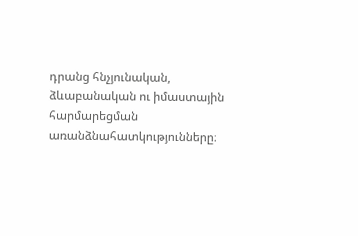դրանց հնչյունական, ձևաբանական ու իմաստային հարմարեցման առանձնահատկությունները։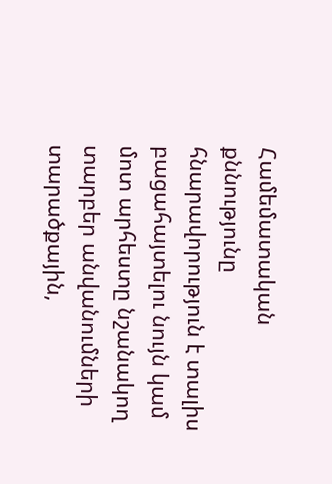Համեմատական քննությունը հնարավորություն է տալիս բացահայտելու նույն կամ մոտ արհեստը նշանակող տարբեր անվանումների տարածքային,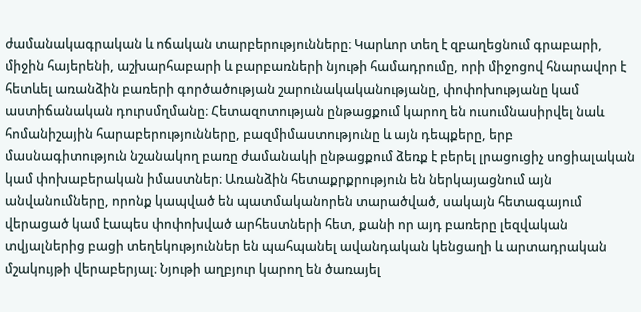ժամանակագրական և ոճական տարբերությունները։ Կարևոր տեղ է զբաղեցնում գրաբարի, միջին հայերենի, աշխարհաբարի և բարբառների նյութի համադրումը, որի միջոցով հնարավոր է հետևել առանձին բառերի գործածության շարունակականությանը, փոփոխությանը կամ աստիճանական դուրսմղմանը։ Հետազոտության ընթացքում կարող են ուսումնասիրվել նաև հոմանիշային հարաբերությունները, բազմիմաստությունը և այն դեպքերը, երբ մասնագիտություն նշանակող բառը ժամանակի ընթացքում ձեռք է բերել լրացուցիչ սոցիալական կամ փոխաբերական իմաստներ։ Առանձին հետաքրքրություն են ներկայացնում այն անվանումները, որոնք կապված են պատմականորեն տարածված, սակայն հետագայում վերացած կամ էապես փոփոխված արհեստների հետ, քանի որ այդ բառերը լեզվական տվյալներից բացի տեղեկություններ են պահպանել ավանդական կենցաղի և արտադրական մշակույթի վերաբերյալ։ Նյութի աղբյուր կարող են ծառայել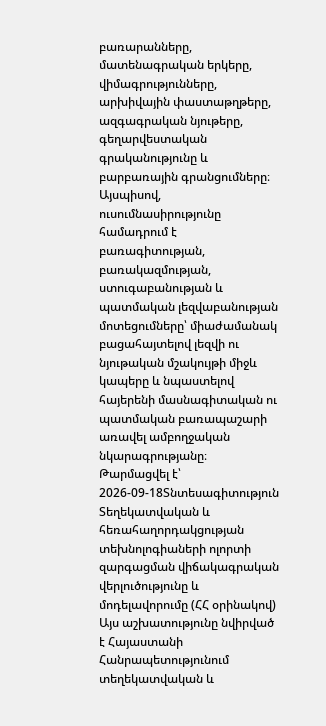բառարանները, մատենագրական երկերը, վիմագրությունները, արխիվային փաստաթղթերը, ազգագրական նյութերը, գեղարվեստական գրականությունը և բարբառային գրանցումները։ Այսպիսով, ուսումնասիրությունը համադրում է բառագիտության, բառակազմության, ստուգաբանության և պատմական լեզվաբանության մոտեցումները՝ միաժամանակ բացահայտելով լեզվի ու նյութական մշակույթի միջև կապերը և նպաստելով հայերենի մասնագիտական ու պատմական բառապաշարի առավել ամբողջական նկարագրությանը։
Թարմացվել է՝ 2026-09-18Տնտեսագիտություն
Տեղեկատվական և հեռահաղորդակցության տեխնոլոգիաների ոլորտի զարգացման վիճակագրական վերլուծությունը և մոդելավորումը (ՀՀ օրինակով)
Այս աշխատությունը նվիրված է Հայաստանի Հանրապետությունում տեղեկատվական և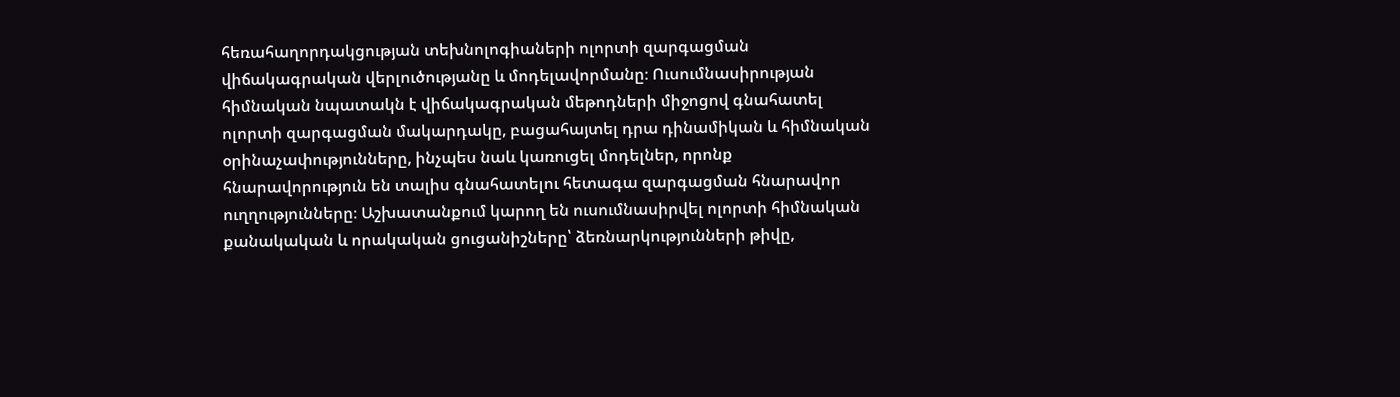հեռահաղորդակցության տեխնոլոգիաների ոլորտի զարգացման վիճակագրական վերլուծությանը և մոդելավորմանը։ Ուսումնասիրության հիմնական նպատակն է վիճակագրական մեթոդների միջոցով գնահատել ոլորտի զարգացման մակարդակը, բացահայտել դրա դինամիկան և հիմնական օրինաչափությունները, ինչպես նաև կառուցել մոդելներ, որոնք հնարավորություն են տալիս գնահատելու հետագա զարգացման հնարավոր ուղղությունները։ Աշխատանքում կարող են ուսումնասիրվել ոլորտի հիմնական քանակական և որակական ցուցանիշները՝ ձեռնարկությունների թիվը,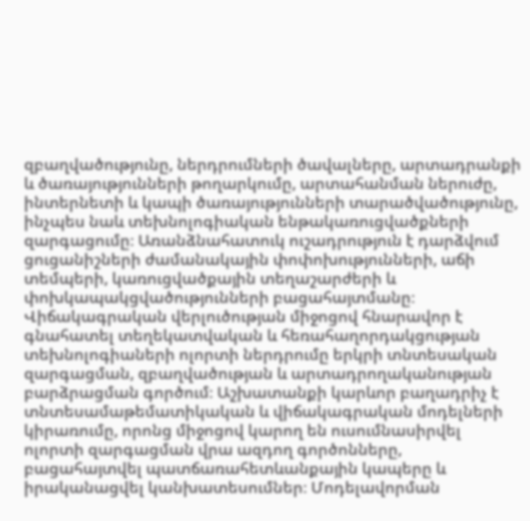զբաղվածությունը, ներդրումների ծավալները, արտադրանքի և ծառայությունների թողարկումը, արտահանման ներուժը, ինտերնետի և կապի ծառայությունների տարածվածությունը, ինչպես նաև տեխնոլոգիական ենթակառուցվածքների զարգացումը։ Առանձնահատուկ ուշադրություն է դարձվում ցուցանիշների ժամանակային փոփոխությունների, աճի տեմպերի, կառուցվածքային տեղաշարժերի և փոխկապակցվածությունների բացահայտմանը։ Վիճակագրական վերլուծության միջոցով հնարավոր է գնահատել տեղեկատվական և հեռահաղորդակցության տեխնոլոգիաների ոլորտի ներդրումը երկրի տնտեսական զարգացման, զբաղվածության և արտադրողականության բարձրացման գործում։ Աշխատանքի կարևոր բաղադրիչ է տնտեսամաթեմատիկական և վիճակագրական մոդելների կիրառումը, որոնց միջոցով կարող են ուսումնասիրվել ոլորտի զարգացման վրա ազդող գործոնները, բացահայտվել պատճառահետևանքային կապերը և իրականացվել կանխատեսումներ։ Մոդելավորման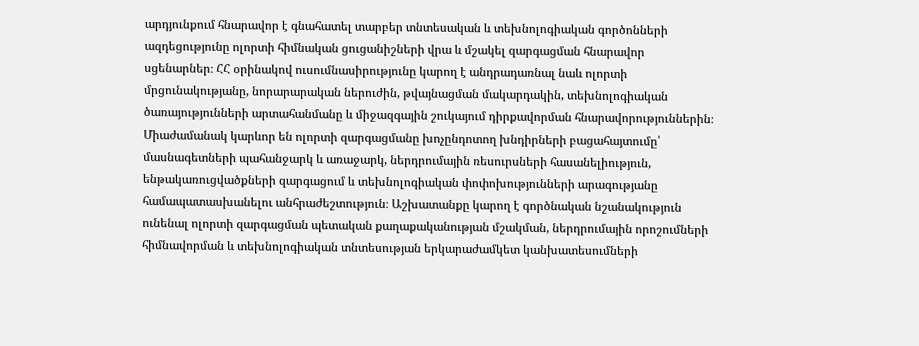արդյունքում հնարավոր է գնահատել տարբեր տնտեսական և տեխնոլոգիական գործոնների ազդեցությունը ոլորտի հիմնական ցուցանիշների վրա և մշակել զարգացման հնարավոր սցենարներ։ ՀՀ օրինակով ուսումնասիրությունը կարող է անդրադառնալ նաև ոլորտի մրցունակությանը, նորարարական ներուժին, թվայնացման մակարդակին, տեխնոլոգիական ծառայությունների արտահանմանը և միջազգային շուկայում դիրքավորման հնարավորություններին։ Միաժամանակ կարևոր են ոլորտի զարգացմանը խոչընդոտող խնդիրների բացահայտումը՝ մասնագետների պահանջարկ և առաջարկ, ներդրումային ռեսուրսների հասանելիություն, ենթակառուցվածքների զարգացում և տեխնոլոգիական փոփոխությունների արագությանը համապատասխանելու անհրաժեշտություն։ Աշխատանքը կարող է գործնական նշանակություն ունենալ ոլորտի զարգացման պետական քաղաքականության մշակման, ներդրումային որոշումների հիմնավորման և տեխնոլոգիական տնտեսության երկարաժամկետ կանխատեսումների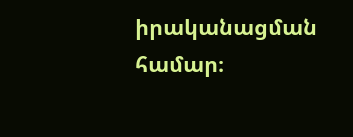իրականացման համար։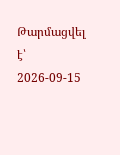Թարմացվել է՝ 2026-09-15